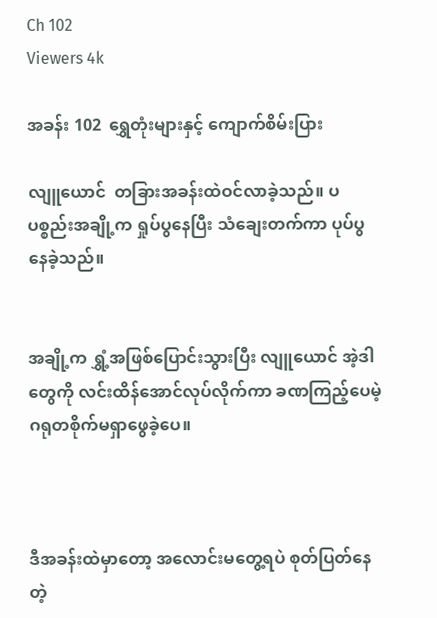Ch 102
Viewers 4k

အခန်း 102  ရွှေတုံးများနှင့် ကျောက်စိမ်းပြား

လျူယောင်  တခြားအခန်းထဲဝင်လာခဲ့သည်။ ပပစ္စည်းအချို့က ရှုပ်ပွနေပြီး သံချေးတက်ကာ ပုပ်ပွ နေခဲ့သည်။


အချို့က ရွှံ့အဖြစ်ပြောင်းသွားပြီး လျူယောင် အဲ့ဒါတွေကို လင်းထိန်အောင်လုပ်လိုက်ကာ ခဏကြည့်ပေမဲ့ ဂရုတစိုက်မရှာဖွေခဲ့ပေ။



ဒီအခန်းထဲမှာတော့ အလောင်းမတွေ့ရပဲ စုတ်ပြတ်နေတဲ့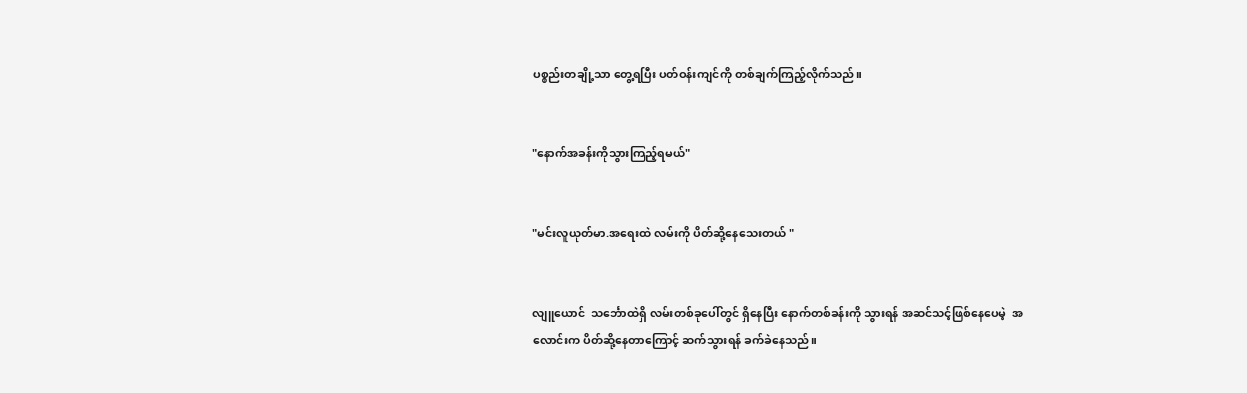ပစ္စည်းတချို့သာ တွေ့ရပြီး ပတ်ဝန်းကျင်ကို တစ်ချက်ကြည့်လိုက်သည်။


"နောက်အခန်းကိုသွားကြည့်ရမယ်"


"မင်းလူယုတ်မာ.အရေးထဲ လမ်းကို ပိတ်ဆို့နေသေးတယ် "


လျူယောင်  သင်္ဘောထဲရှိ လမ်းတစ်ခုပေါ်တွင် ရှိနေပြီး နောက်တစ်ခန်းကို သွားရန် အဆင်သင့်ဖြစ်နေပေမဲ့  အလောင်းက ပိတ်ဆို့နေတာကြောင့် ဆက်သွားရန် ခက်ခဲနေသည်။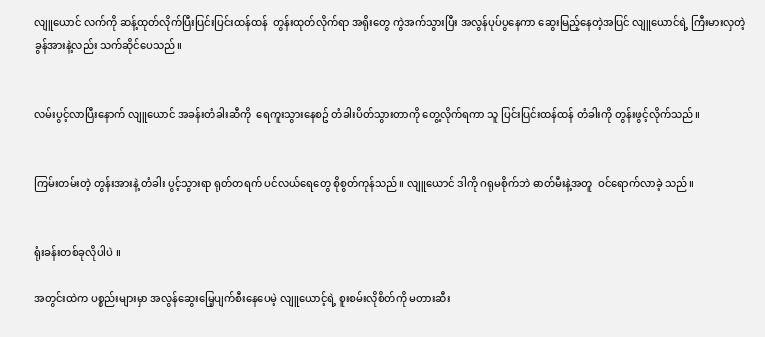လျူယောင် လက်ကို ဆန့်ထုတ်လိုက်ပြီးပြင်းပြင်းထန်ထန်  တွန်းထုတ်လိုက်ရာ အရိုးတွေ ကွဲအက်သွားပြီး အလွန်ပုပ်ပွနေကာ ဆွေးမြည့်နေတဲ့အပြင် လျူယောင်ရဲ့ ကြီးမားလှတဲ့ ခွန်အားနဲ့လည်း သက်ဆိုင်ပေသည်။


လမ်းပွင့်လာပြီးနောက် လျူယောင် အခန်းတံခါးဆီကို  ရေကူးသွားနေစဥ် တံခါးပိတ်သွားတာကို တွေ့လိုက်ရကာ သူ ပြင်းပြင်းထန်ထန် တံခါးကို တွန်းဖွင့်လိုက်သည်။


ကြမ်းတမ်းတဲ့ တွန်းအားနဲ့ တံခါး ပွင့်သွားရာ ရုတ်တရက် ပင်လယ်ရေတွေ စိုစွတ်ကုန်သည်။ လျူယောင် ဒါကို ဂရုမစိုက်ဘဲ ဓာတ်မီးနဲ့အတူ  ဝင်ရောက်လာခဲ့ သည်။


ရုံးခန်းတစ်ခုလိုပါပဲ ။

အတွင်းထဲက ပစ္စည်းများမှာ အလွန်ဆွေးမြေ့ပျက်စီးနေပေမဲ့ လျူယောင့်ရဲ့ စူးစမ်းလိုစိတ်ကို မတားဆီး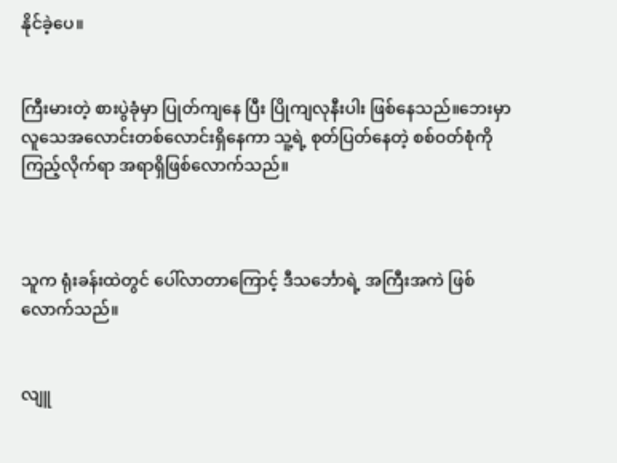နိုင်ခဲ့ပေ။


ကြီးမားတဲ့ စားပွဲခုံမှာ ပြုတ်ကျနေ ပြီး ပြိုကျလုနီးပါး ဖြစ်နေသည်။ဘေးမှာ လူသေအလောင်းတစ်လောင်းရှိနေကာ သူ့ရဲ့ စုတ်ပြတ်နေတဲ့ စစ်ဝတ်စုံကို ကြည့်လိုက်ရာ အရာရှိဖြစ်လောက်သည်။



သူက ရုံးခန်းထဲတွင် ပေါ်လာတာကြောင့် ဒီသင်္ဘောရဲ့ အကြီးအကဲ ဖြစ်လောက်သည်။


လျူ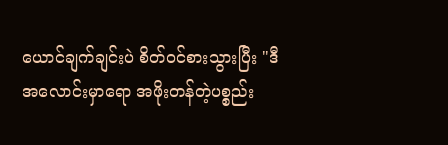ယောင်ချက်ချင်းပဲ စိတ်ဝင်စားသွားပြီး "ဒီအလောင်းမှာရော အဖိုးတန်တဲ့ပစ္စည်း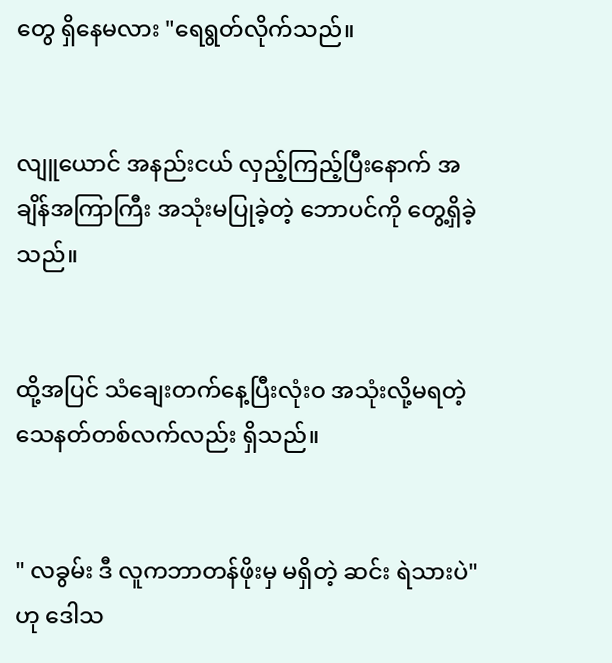တွေ ရှိနေမလား "ရေရွတ်လိုက်သည်။


လျူယောင် အနည်းငယ် လှည့်ကြည့်ပြီးနောက် အချိန်အကြာကြီး အသုံးမပြုခဲ့တဲ့ ဘောပင်ကို တွေ့ရှိခဲ့သည်။


ထို့အပြင် သံချေးတက်‌နေ့ပြီးလုံးဝ အသုံးလို့မရတဲ့ သေနတ်တစ်လက်လည်း ရှိသည်။


" လခွမ်း ဒီ လူကဘာတန်ဖိုးမှ မရှိတဲ့ ဆင်း ရဲသားပဲ" ဟု ဒေါသ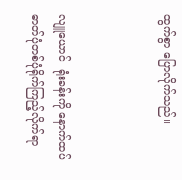ထွက်စွာ ပြောလိုက်သည်။



လျူယောင်  ရုံးခန်းကို နောက်ထပ် ဓာတ်ပုံတစ်ပုံရိုက်ကြည့်လိုက်ရာ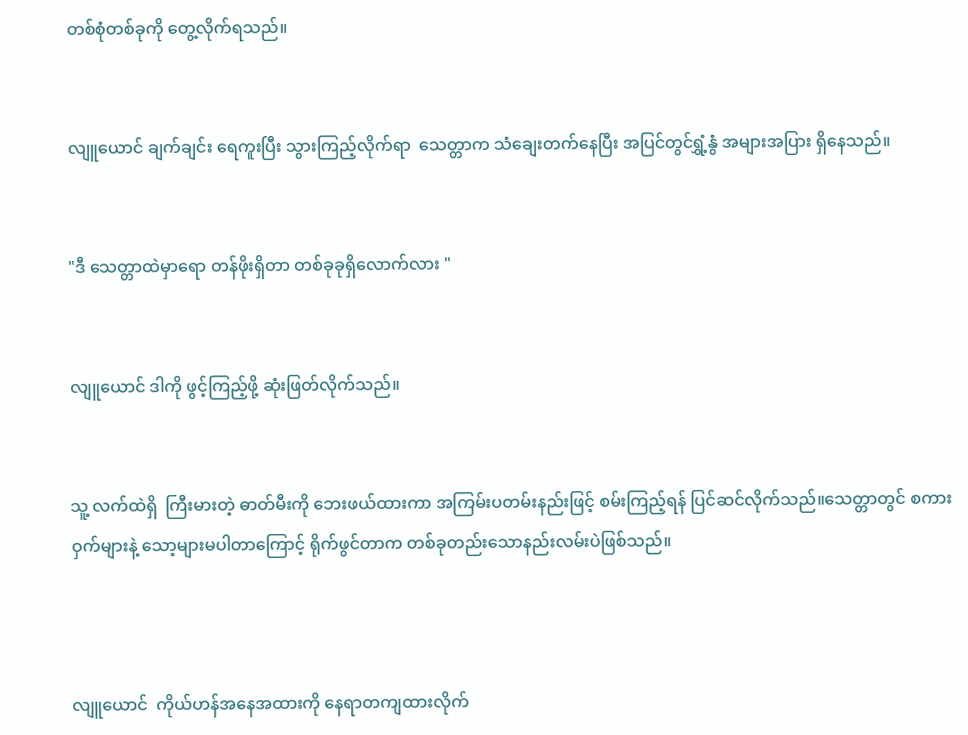တစ်စုံတစ်ခုကို တွေ့လိုက်ရသည်။


လျူယောင် ချက်ချင်း ရေကူးပြီး သွားကြည့်လိုက်ရာ  သေတ္တာက သံချေးတက်နေပြီး အပြင်တွင်ရွှံ့နွံ အများအပြား ရှိနေသည်။


"ဒီ သေတ္တာထဲမှာရော တန်ဖိုးရှိတာ တစ်ခုခုရှိလောက်လား "


လျူယောင် ဒါကို ဖွင့်ကြည့်ဖို့ ဆုံးဖြတ်လိုက်သည်။


သူ့ လက်ထဲရှိ  ကြီးမားတဲ့ ဓာတ်မီးကို ဘေးဖယ်ထားကာ အကြမ်းပတမ်းနည်းဖြင့် စမ်းကြည့်ရန် ပြင်ဆင်လိုက်သည်။သေတ္တာတွင် စကားဝှက်များနဲ့ သော့များမပါတာကြောင့် ရိုက်ဖွင်တာက တစ်ခုတည်းသောနည်းလမ်းပဲဖြစ်သည်။



လျူယောင်  ကိုယ်ဟန်အနေအထားကို နေရာတကျထားလိုက်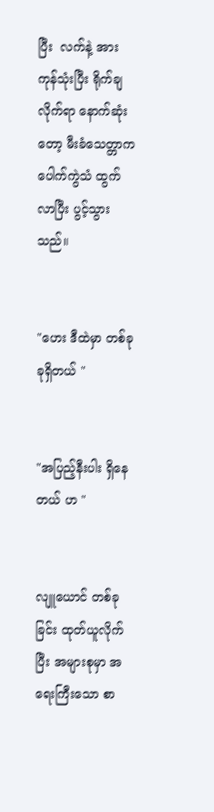ပြီး  လက်နဲ့ အားကုန်သုံးပြီး ရိုက်ချလိုက်ရာ နောက်ဆုံးတော့ မီးခံသေတ္တာက ပေါက်ကွဲသံ ထွက်လာပြီး ပွင့်သွားသည်။


"ဟေး ဒီထဲမှာ တစ်ခုခုရှိတယ် "


"အပြည့်နီးပါး ရှိနေတယ် ဟ "


လျူယောင် တစ်ခုခြင်း ထုတ်ယူလိုက်ပြီး အများစုမှာ အရေးကြီးသော စာ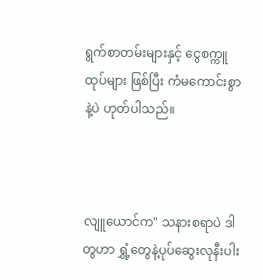ရွက်စာတမ်းများနှင့် ငွေစက္ကူထုပ်များ ဖြစ်ပြီး ကံမကောင်းစွာနဲ့ပဲ ဟုတ်ပါသည်။



လျူယောင်က" သနားစရာပဲ ဒါတွဟာ ရွှံ့တွေနဲ့ပုပ်‌ဆွေးလုနီးပါး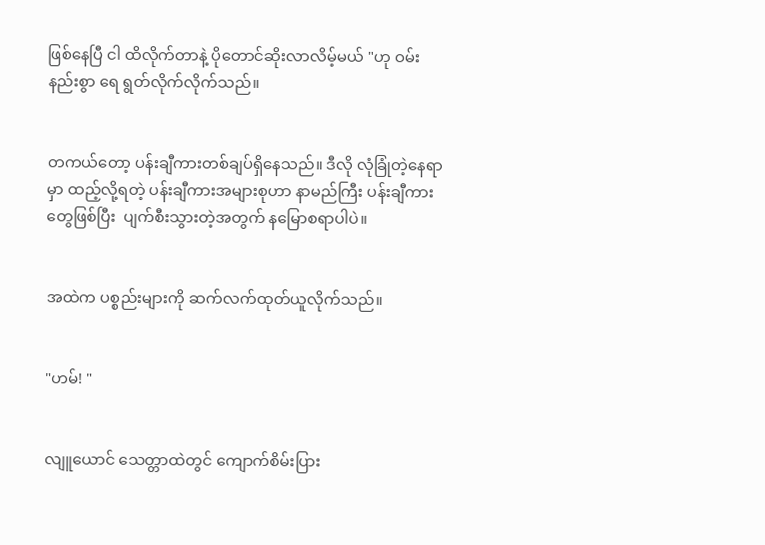ဖြစ်နေပြီ ငါ ထိလိုက်တာနဲ့ ပိုတောင်ဆိုးလာလိမ့်မယ် "ဟု ဝမ်းနည်းစွာ ရေ ရွတ်လိုက်လိုက်သည်။


တကယ်တော့ ပန်းချီကားတစ်ချပ်ရှိနေသည်။ ဒီလို လုံခြုံတဲ့နေရာမှာ ထည့်လို့ရတဲ့ ပန်းချီကားအများစုဟာ နာမည်ကြီး ပန်းချီကားတွေဖြစ်ပြီး  ပျက်စီးသွားတဲ့အတွက် နမြောစရာပါပဲ။


အထဲက ပစ္စည်းများကို ဆက်လက်ထုတ်ယူလိုက်သည်။


"ဟမ်! "


လျူယောင် သေတ္တာထဲတွင် ကျောက်စိမ်းပြား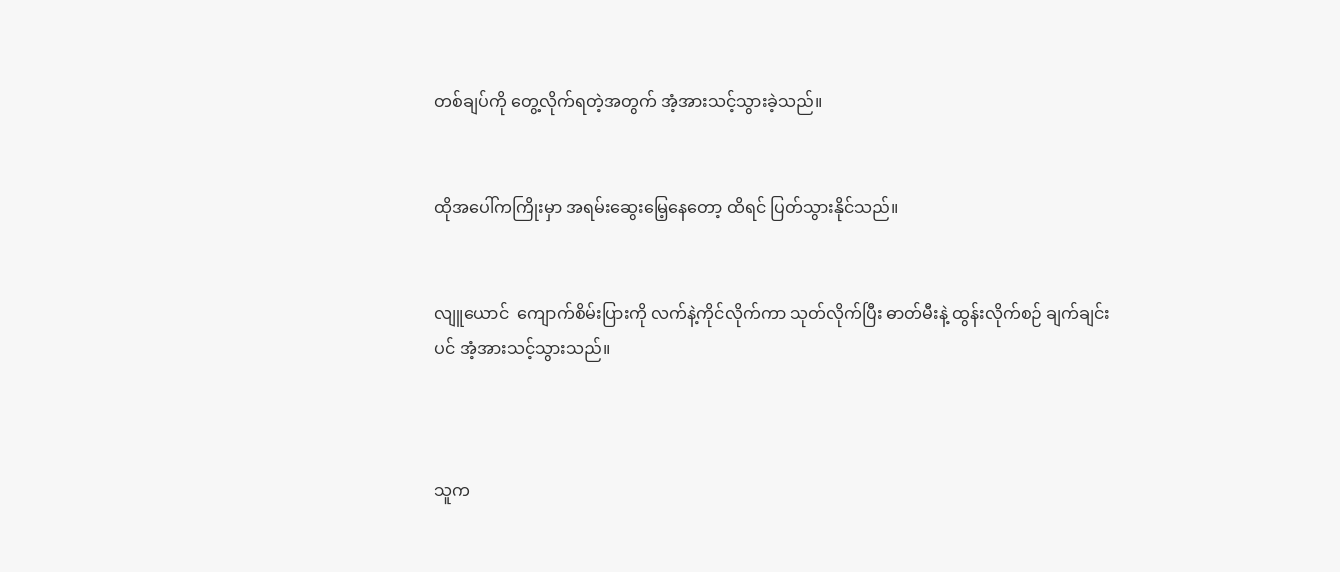တစ်ချပ်ကို တွေ့လိုက်ရတဲ့အတွက် အံ့အားသင့်သွားခဲ့သည်။


ထိုအပေါ်ကကြိုးမှာ အရမ်းဆွေးမြေ့နေတော့ ထိရင် ပြတ်သွားနိုင်သည်။


လျူယောင်  ကျောက်စိမ်းပြားကို လက်နဲ့ကိုင်လိုက်ကာ သုတ်လိုက်ပြီး ဓာတ်မီးနဲ့ ထွန်းလိုက်စဉ် ချက်ချင်းပင် အံ့အားသင့်သွားသည်။



သူက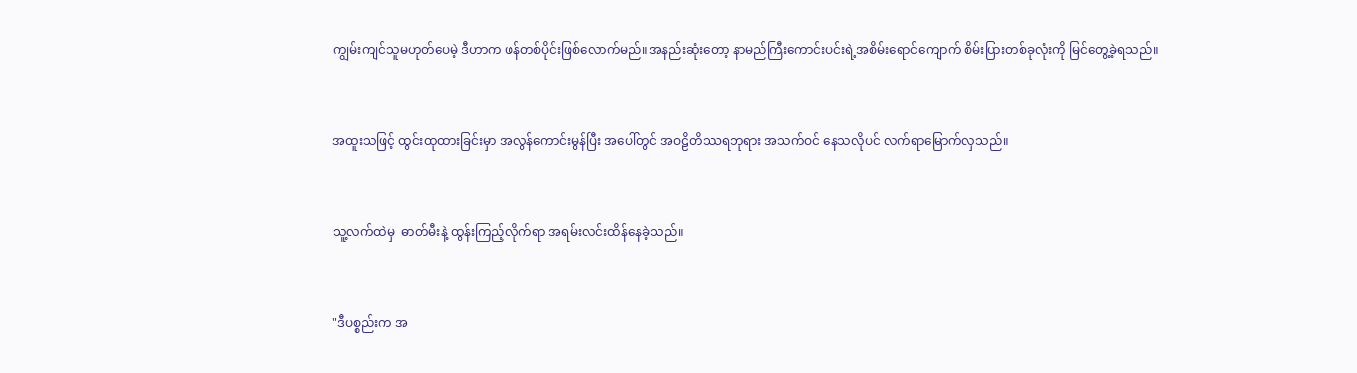ကျွမ်းကျင်သူမဟုတ်ပေမဲ့ ဒီဟာက ဖန်တစ်ပိုင်းဖြစ်လောက်မည်။အနည်းဆုံးတော့ နာမည်ကြီးကောင်းပင်းရဲ့အစိမ်းရောင်ကျောက် စိမ်းပြားတစ်ခုလုံးကို မြင်တွေ့ခဲ့ရသည်။


အထူးသဖြင့် ထွင်းထုထားခြင်းမှာ အလွန်ကောင်းမွန်ပြီး အပေါ်တွင် အဝဠိတိဿရဘုရား အသက်ဝင် နေသလိုပင် လက်ရာမြောက်လှသည်။


သူ့လက်ထဲမှ  ဓာတ်မီးနဲ့ ထွန်းကြည့်လိုက်ရာ အရမ်းလင်းထိန်နေခဲ့သည်။


"ဒီပစ္စည်းက အ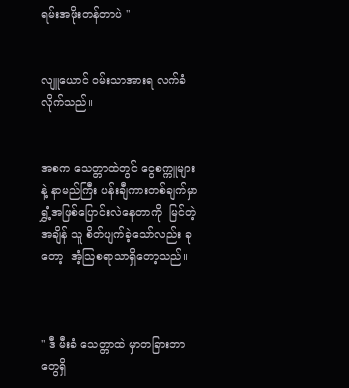ရမ်းအဖိုးတန်တာပဲ "


လျူယောင် ဝမ်းသာအားရ လက်ခံလိုက်သည်။


အစက သေတ္တာထဲတွင် ငွေစက္ကူများနဲ့ နာမည်ကြီး ပန်းချီကားတစ်ချက်မှာ ရွှံ့အဖြစ်ပြောင်းလဲနေတာကို  မြင်တဲ့အချိန် သူ စိတ်ပျက်ခဲ့သော်လည်း ခုတော့  အံ့သြစရာသာရှိတော့သည်။



" ဒီ မီးခံ သေတ္တာထဲ မှာတခြားဘာတွေရှိ‌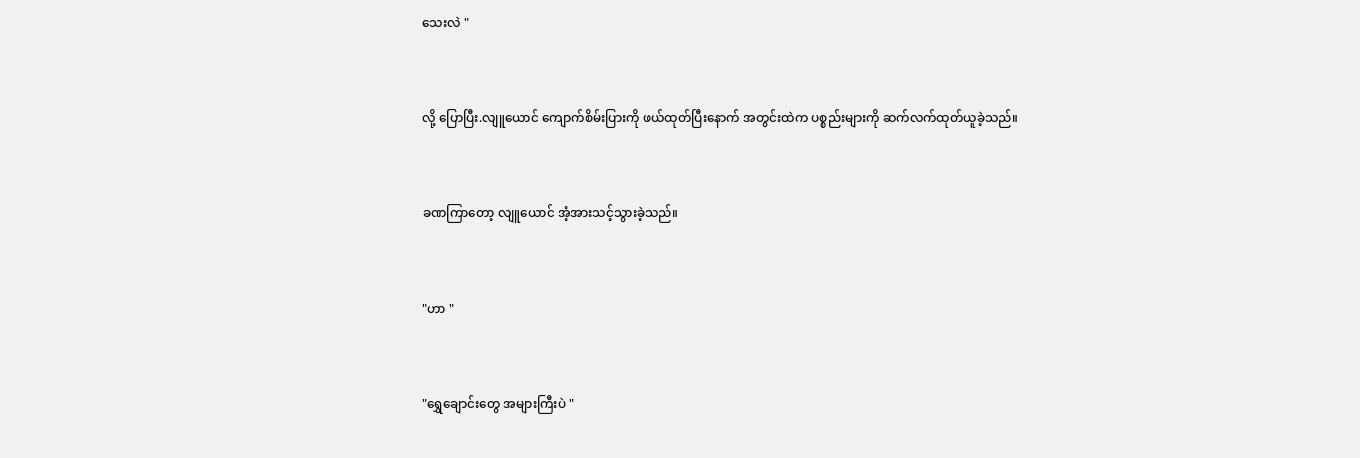သေးလဲ "


လို့ ပြောပြီး.လျူယောင် ကျောက်စိမ်းပြားကို ဖယ်ထုတ်ပြီးနောက် အတွင်းထဲက ပစ္စည်းများကို ဆက်လက်ထုတ်ယူခဲ့သည်။


ခဏကြာတော့ လျူယောင် အံ့အားသင့်သွားခဲ့သည်။


"ဟာ "


"ရွှေချောင်းတွေ အများကြီးပဲ "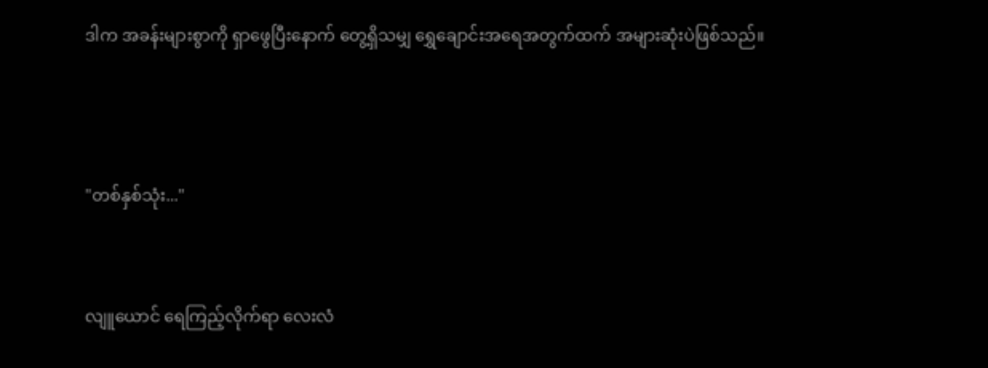ဒါက အခန်းများစွာကို ရှာဖွေပြီးနောက် တွေ့ရှိသမျှ ရွှေချောင်းအရေအတွက်ထက် အများဆုံးပဲဖြစ်သည်။



"တစ်နှစ်သုံး..."


လျူယောင် ရေကြည့်လိုက်ရာ လေးလံ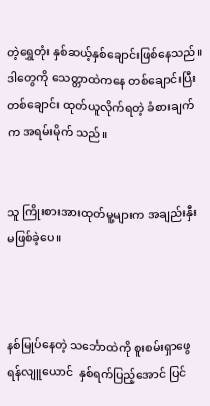တဲ့ရွှေတုံး နှစ်ဆယ့်နှစ်ချောင်းဖြစ်နေသည်။ဒါတွေကို သေတ္တာထဲကနေ တစ်ချောင်းပြီးတစ်ချောင်း ထုတ်ယူလိုက်ရတဲ့ ခံစားချက်က အရမ်းမိုက် သည်။


သူ ကြိုးစားအားထုတ်မူ့များက အချည်းနှီးမဖြစ်ခဲ့ပေ။



နစ်မြုပ်နေတဲ့ သင်္ဘောထဲကို စူးစမ်းရှာဖွေရန်လျူယောင်  နှစ်ရက်ပြည့်အောင် ပြင်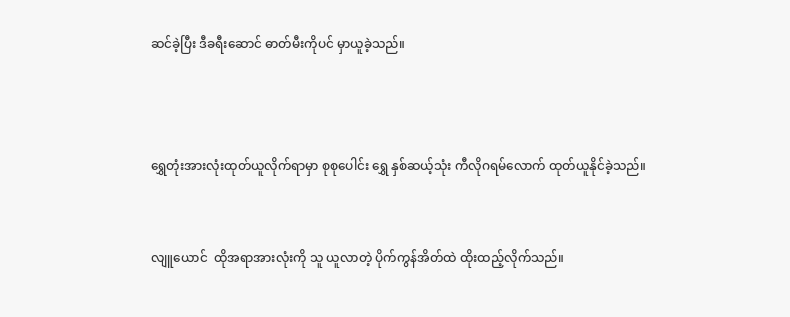ဆင်ခဲ့ပြီး ဒီခရီးဆောင် ဓာတ်မီးကိုပင် မှာယူခဲ့သည်။



ရွှေတုံးအားလုံးထုတ်ယူလိုက်ရာမှာ စုစုပေါင်း ရွှေ နှစ်ဆယ့်သုံး ကီလိုဂရမ်လောက် ထုတ်ယူနိုင်ခဲ့သည်။


လျူယောင်  ထိုအရာအားလုံးကို သူ ယူလာတဲ့ ပိုက်ကွန်အိတ်ထဲ ထိုးထည့်လိုက်သည်။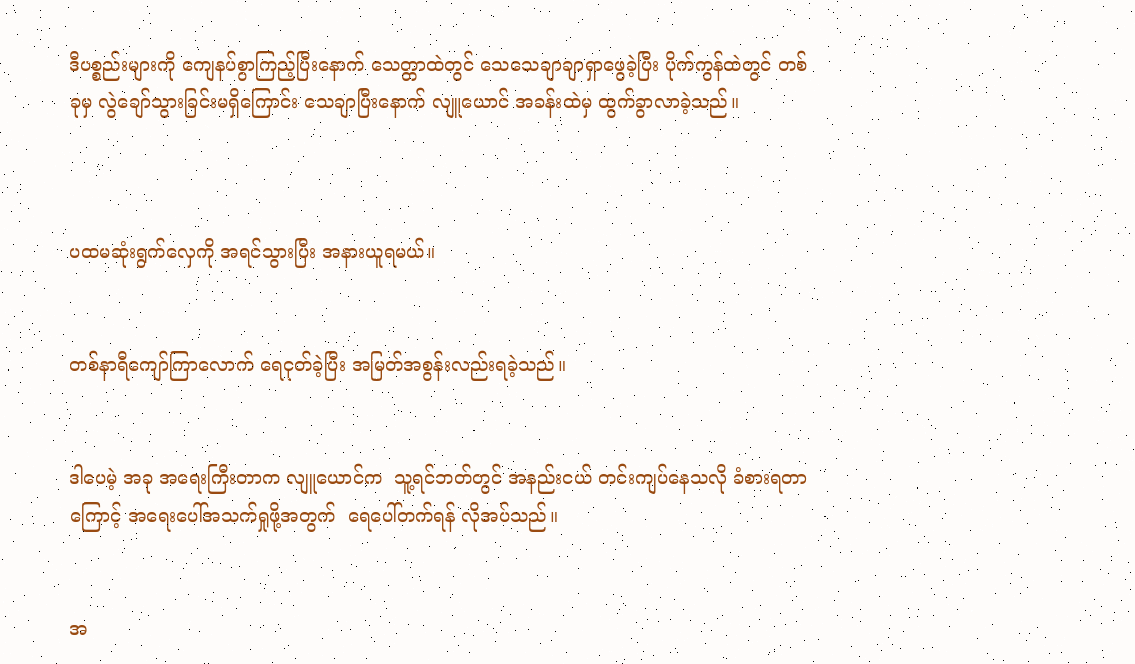ဒီပစ္စည်းများကို ကျေနပ်စွာကြည့်ပြီးနောက် သေတ္တာထဲတွင် သေသေချာချာရှာဖွေခဲ့ပြီး ပိုက်ကွန်ထဲတွင် တစ်ခုမှ လွဲချော်သွားခြင်းမရှိကြောင်း သေချာပြီးနောက် လျူယောင် အခန်းထဲမှ ထွက်ခွာလာခဲ့သည်။



ပထမဆုံးရွက်လှေကို အရင်သွားပြီး အနားယူရမယ်။


တစ်နာရီကျော်ကြာလောက် ရေငုတ်ခဲ့ပြီး အမြတ်အစွန်းလည်းရခဲ့သည်။


ဒါပေမဲ့ အခု အရေးကြီးတာက လျူယောင်က  သူ့ရင်ဘတ်တွင် အနည်းငယ် တင်းကျပ်နေသလို ခံစားရတာကြောင့် အရေးပေါ်အသက်ရှုဖို့အတွက်  ရေပေါ်တက်ရန် လိုအပ်သည်။


အ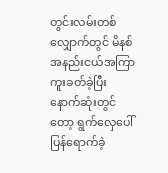တွင်းလမ်းတစ်လျှောက်တွင် မိနစ်အနည်းငယ်အကြာ ကူးခတ်ခဲ့ပြီး နောက်ဆုံးတွင်တော့ ရွက်လှေပေါ် ပြန်ရောက်ခဲ့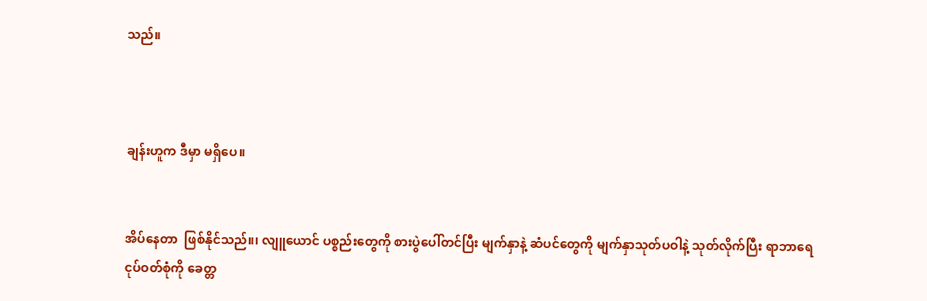သည်။



ချန်းဟူက ဒီမှာ မရှိပေ။


အိပ်နေတာ  ဖြစ်နိုင်သည်။၊ လျူယောင် ပစ္စည်းတွေကို စားပွဲပေါ်တင်ပြီး မျက်နှာနဲ့ ဆံပင်တွေကို မျက်နှာသုတ်ပဝါနဲ့ သုတ်လိုက်ပြီး ရာဘာရေငုပ်ဝတ်စုံကို ခေတ္တ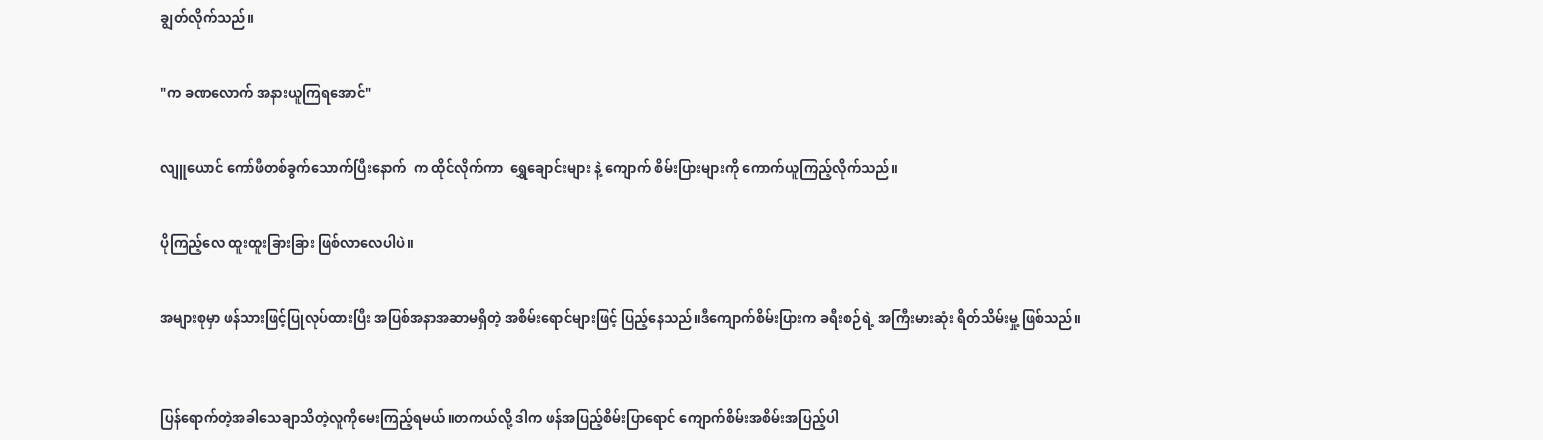ချွတ်လိုက်သည်။


"က ခဏလောက် အနားယူကြရအောင်"


လျူယောင် ကော်ဖီတစ်ခွက်သောက်ပြီးနောက်  က ထိုင်လိုက်ကာ  ရွှေချောင်းများ နဲ့ ကျောက် စိမ်းပြားများကို ကောက်ယူကြည့်လိုက်သည်။


ပိုကြည့်လေ ထူးထူးခြားခြား ဖြစ်လာလေပါပဲ။


အများစုမှာ ဖန်သားဖြင့်ပြုလုပ်ထားပြီး အပြစ်အနာအဆာမရှိတဲ့ အစိမ်းရောင်များဖြင့် ပြည့်နေသည်။ဒီကျောက်စိမ်းပြားက ခရီးစဉ်ရဲ့ အကြီးမားဆုံး ရိတ်သိမ်းမှု့ ဖြစ်သည်။



ပြန်ရောက်တဲ့အခါသေချာသိတဲ့လူကိုမေးကြည့်ရမယ်။တကယ်လို့ ဒါက ဖန်အပြည့်စိမ်းပြာရောင် ကျောက်စိမ်းအစိမ်းအပြည့်ပါ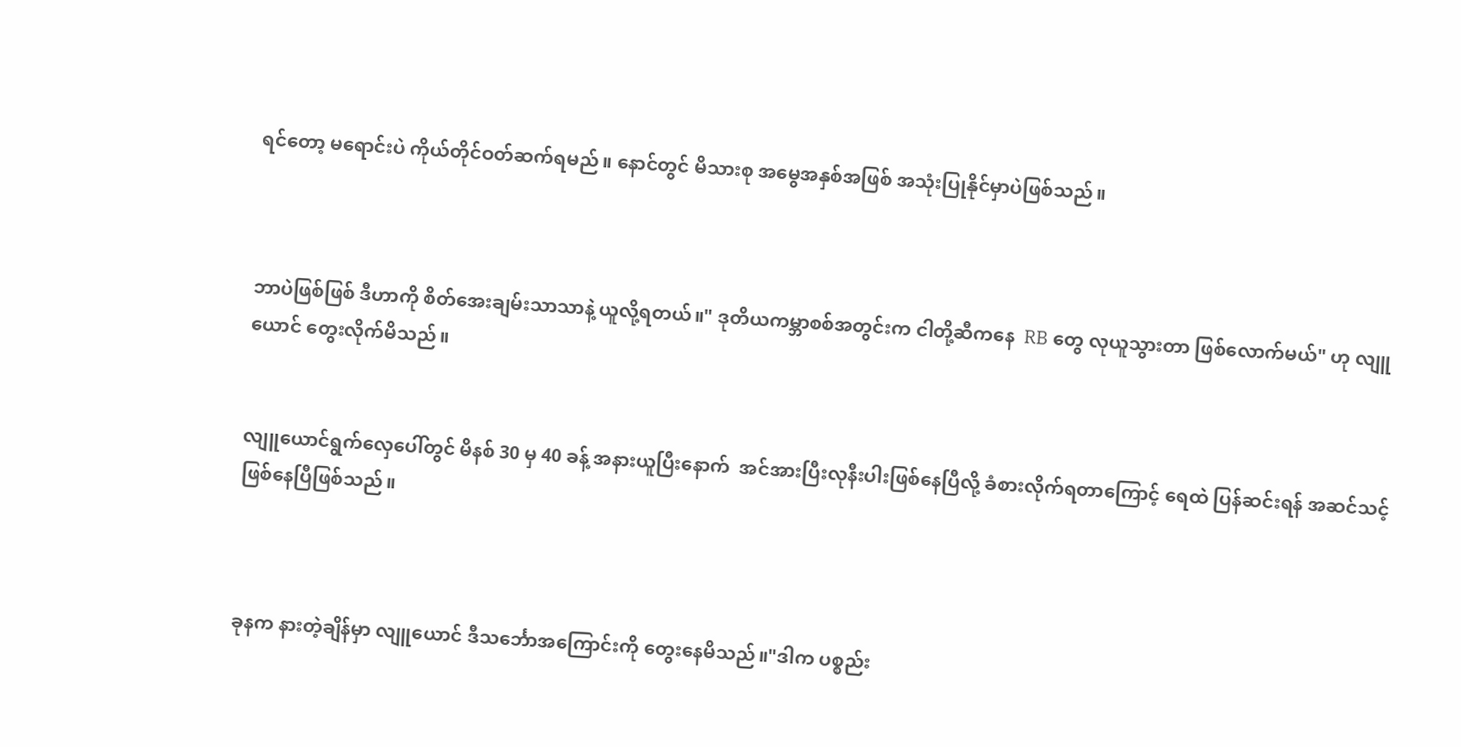ရင်တော့ မရောင်းပဲ ကိုယ်တိုင်ဝတ်ဆက်ရမည်။ နောင်တွင် မိသားစု အမွေအနှစ်အဖြစ် အသုံးပြုနိုင်မှာပဲဖြစ်သည်။



ဘာပဲဖြစ်ဖြစ် ဒီဟာကို စိတ်အေးချမ်းသာသာနဲ့ ယူလို့ရတယ်။" ဒုတိယကမ္ဘာစစ်အတွင်းက ငါတို့ဆီကနေ  RB တွေ လုယူသွားတာ ဖြစ်လောက်မယ်" ဟု လျူယောင် တွေးလိုက်မိသည်။


လျူယောင်ရွက်လှေပေါ်တွင် မိနစ် 30 မှ 40 ခန့် အနားယူပြီးနောက်  အင်အားပြီးလုနီးပါးဖြစ်နေပြီလို့ ခံစားလိုက်ရတာကြောင့် ရေထဲ ပြန်ဆင်းရန် အဆင်သင့်ဖြစ်နေပြီဖြစ်သည်။



ခုနက နားတဲ့ချိန်မှာ လျူယောင် ဒီသင်္ဘောအကြောင်းကို တွေးနေမိသည်။"ဒါက ပစ္စည်း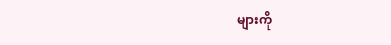များကို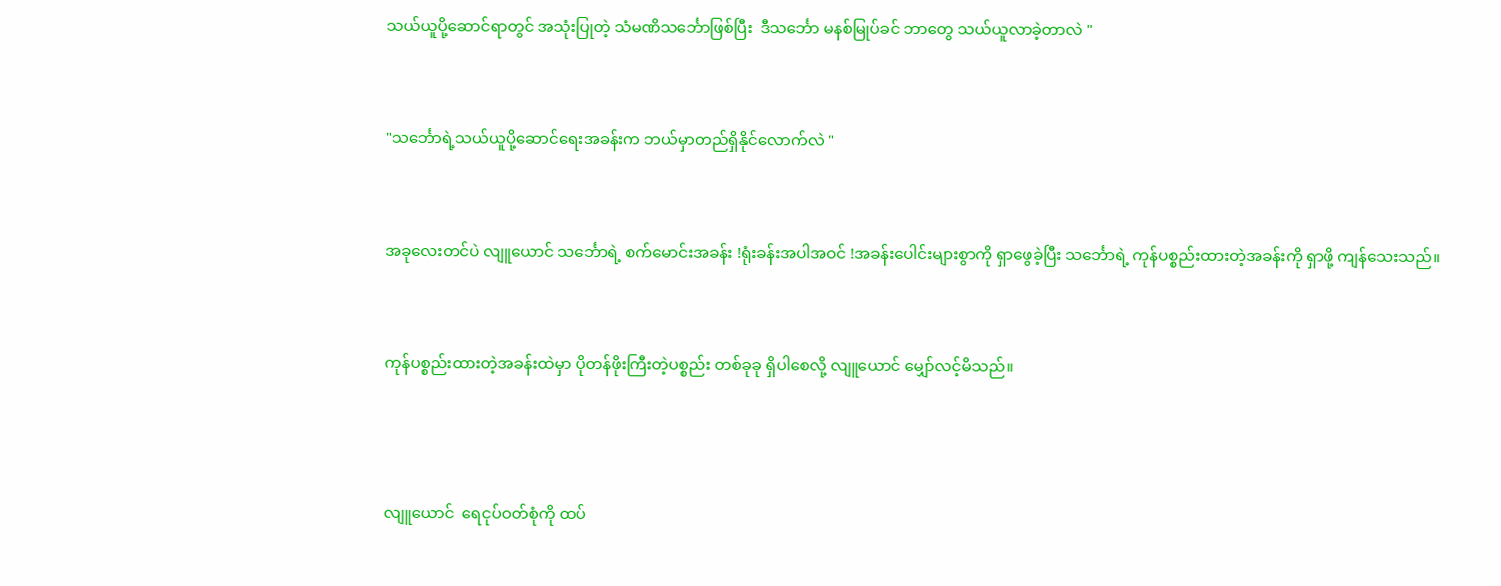သယ်ယူပို့ဆောင်ရာတွင် အသုံးပြုတဲ့ သံမဏိသင်္ဘောဖြစ်ပြီး  ဒီသင်္ဘော မနစ်မြုပ်ခင် ဘာတွေ သယ်ယူလာခဲ့တာလဲ "


"သင်္ဘောရဲ့သယ်ယူပို့ဆောင်ရေးအခန်းက ဘယ်မှာတည်ရှိနိုင်လောက်လဲ "


အခုလေးတင်ပဲ လျူယောင် သင်္ဘောရဲ့ စက်မောင်းအခန်း !ရုံးခန်းအပါအဝင် !အခန်းပေါင်းများစွာကို ရှာဖွေခဲ့ပြီး သင်္ဘောရဲ့ ကုန်ပစ္စည်းထားတဲ့အခန်းကို ရှာဖို့ ကျန်သေးသည်။


ကုန်ပစ္စည်းထားတဲ့အခန်းထဲမှာ ပိုတန်ဖိုးကြီးတဲ့ပစ္စည်း တစ်ခုခု ရှိပါစေလို့ လျူယောင် မျှော်လင့်မိသည်။



လျူယောင်  ရေငုပ်ဝတ်စုံကို ထပ်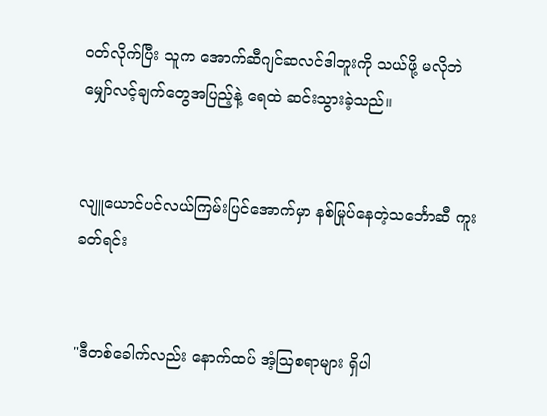ဝတ်လိုက်ပြီး သူက အောက်ဆီဂျင်ဆလင်ဒါဘူးကို သယ်ဖို့ မလိုဘဲ မျှော်လင့်ချက်တွေအပြည့်နဲ့ ရေထဲ ဆင်းသွားခဲ့သည်။


လျူယောင်ပင်လယ်ကြမ်းပြင်အောက်မှာ နစ်မြုပ်နေတဲ့သင်္ဘောဆီ ကူးခတ်ရင်း


"ဒီတစ်ခေါက်လည်း နောက်ထပ် အံ့သြစရာများ ရှိပါ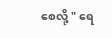စေလို့ " ရေ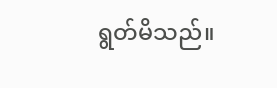ရွတ်မိသည်။